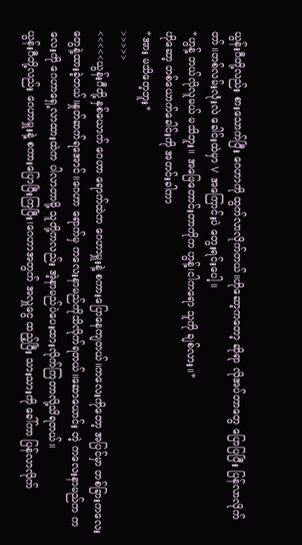ယွန်းဂီတို့လည်း စားသောက်ပြီး ဂေဟာကို ထွက်လာလိုက်တယ်။ဟိုဆော့ကတော့ ဆိုရာ လိုအပ်တာတွေ ပြောပြပြီး ပြန်လာလိုက်တာ်။တစ်လမ်းလုံးလဲ ခေါင်းထဲမှာ V အကြောင်းပဲ တွေးရင်းပေါ့။
*ဟွန့် ဘယ်လိုလူမယ် မသိဘူး။ အဖြေတောင်းတာကိုက ဟွန့်၊ငါကရော သူကို ချစ်လား။*
ဟိုဆော့ တစ်ယောက်ခေါင်းကို အတင်းခါကာ
*အား မသိတေ့ဘူး*
>>>>>
<<<<<ယွန်းဂီတို့ နှစ်ယောက် ဂေဟာ ရောက်ထဲက ဂေဟာမှူးနဲ့ စကားပြောနေကျတယ်။ကလေးကိုတော့ အပြင်မှာ တစ်ခြားကလေးတွေနဲ့ထားခဲ့တယ်။နှုတ်ဆက်ရအောင်။ဂေဟာ ရောက်မှ ကလေးနာမည်ကိုသိလိုက်ရတယ်။ဆောယောင်း တဲ့ ကလေးနာမည်က ကလေးကို ဂေဟာရှေ့လာထားထဲက ပါလာတာမို့ သူတို့ကလည်း အဲ့နာမည်ပဲပေးထားလိုက်ကြတာလို့သိရတယ်။
ယွန်းဂီတို့လည်း ဂေဟာမှူးနဲ့ စကားပြောပြီးကြပြီး၊ဂေဟာအတွက် အလှူငွေ ထည့်ပြီး သားသားကို ခေါ်ကာ ပြန်လာလိုက်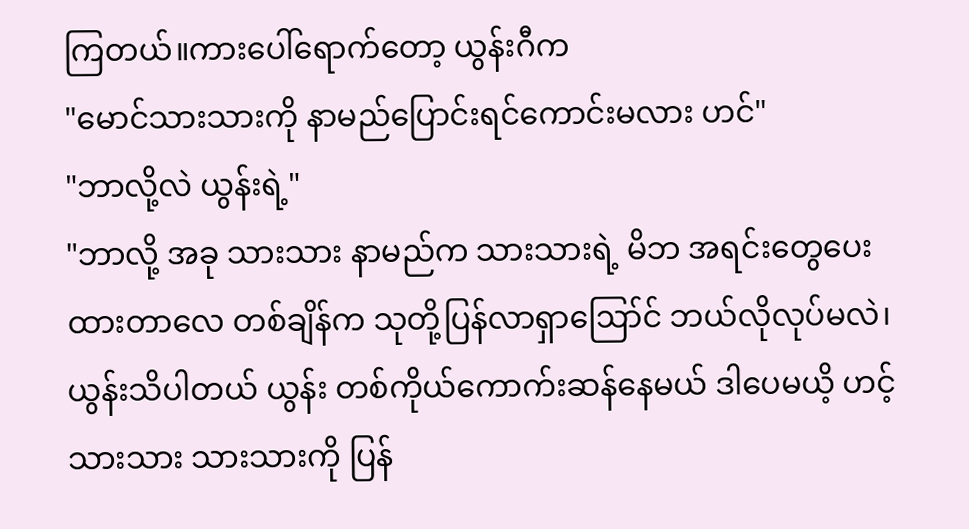ကြတယ်။ကားပေါ်ရောက်တော့ ယွန်းဂီက
"မောင်သားသားကို နာမည်ပြောင်းရင်ကောင်းမလား ဟင်"
"ဘာလို့လဲ ယွန်းရဲ့"
"ဘာလို့ အခု သားသား နာမည်က သားသားရဲ့ မိဘ အရင်းတွေပေးထားတာလေ တစ်ချိန်က သုတို့ပြန်လာရှာဪင် ဘယ်လိုလုပ်မလဲ၊ယွန်းသိပါတယ် ယွန်း တစ်ကိုယ်ကောက်းဆန်နေမယ် ဒါပေမယိ့ ဟင့် သားသား သားသားကို ပြန်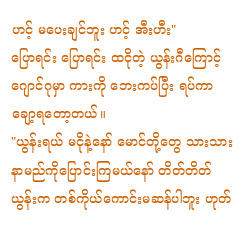ဟင့် မပေးချင်ဘူး ဟင့် အီးဟီး"
ပြောရင်း ပြောရင်း ထငိုတဲ့ ယွန်းဂီကြောင့် ဂျောင်ဂုမှာ ကားကို ဘေးကပ်ပြီး ရပ်ကာ ချော့ရတော့တယ်။
"ယွန်းရယ် မငိုနဲ့နော် မောင်တို့တွေ သားသားနာမည်ကိုပြောင်းကြမယ်နော် တိတ်တိတ် ယွန်းက တစ်ကိုယ်ကောင်းမဆန်ပါဘူး ဟုတ်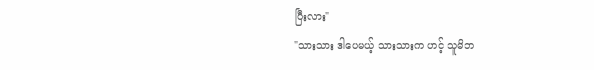ပြီးလား"
"သားသား ဒါပေမယ့် သားသားက ဟင့် သူမိဘ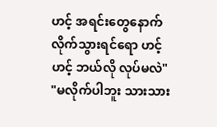ဟင့် အရင်းတွေနောက် လိုက်သွားရင်ရော ဟင့် ဟင့် ဘယ်လို လုပ်မလဲ"
"မလိုက်ပါဘူး သားသား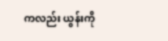ကလည်း ယွန်းကို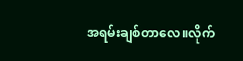အရမ်းချစ်တာလေ။လိုက်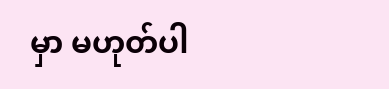မှာ မဟုတ်ပါ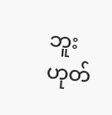ဘူး ဟုတ်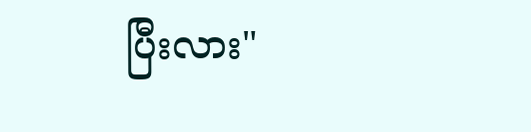ပြီးလား"